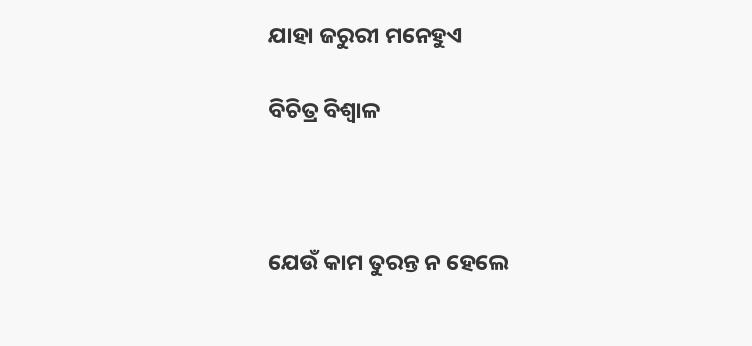ଯାହା ଜରୁରୀ ମନେହୁଏ

ବିଚିତ୍ର ବିଶ୍ୱାଳ



ଯେଉଁ କାମ ତୁରନ୍ତ ନ ହେଲେ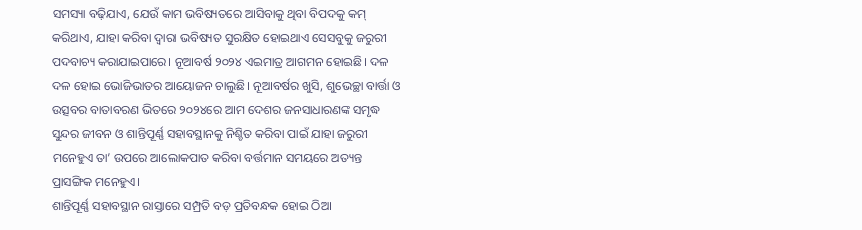ସମସ୍ୟା ବଢ଼ିଯାଏ, ଯେଉଁ କାମ ଭବିଷ୍ୟତରେ ଆସିବାକୁ ଥିବା ବିପଦକୁ କମ୍‌ କରିଥାଏ, ଯାହା କରିବା ଦ୍ୱାରା ଭବିଷ୍ୟତ ସୁରକ୍ଷିତ ହୋଇଥାଏ ସେସବୁକୁ ଜରୁରୀ ପଦବାଚ୍ୟ କରାଯାଇପାରେ। ନୂଆବର୍ଷ ୨୦୨୪ ଏଇମାତ୍ର ଆଗମନ ହୋଇଛି। ଦଳ ଦଳ ହୋଇ ଭୋଜିଭାତର ଆୟୋଜନ ଚାଲୁଛି। ନୂଆବର୍ଷର ଖୁସି, ଶୁଭେଚ୍ଛା ବାର୍ତ୍ତା ଓ ଉତ୍ସବର ବାତାବରଣ ଭିତରେ ୨୦୨୪ରେ ଆମ ଦେଶର ଜନସାଧାରଣଙ୍କ ସମୃଦ୍ଧ ସୁନ୍ଦର ଜୀବନ ଓ ଶାନ୍ତିପୂର୍ଣ୍ଣ ସହାବସ୍ଥାନକୁ ନିଶ୍ଚିତ କରିବା ପାଇଁ ଯାହା ଜରୁରୀ ମନେହୁଏ ତା’ ଉପରେ ଆଲୋକପାତ କରିବା ବର୍ତ୍ତମାନ ସମୟରେ ଅତ୍ୟନ୍ତ ପ୍ରାସଙ୍ଗିକ ମନେହୁଏ।
ଶାନ୍ତିପୂର୍ଣ୍ଣ ସହାବସ୍ଥାନ ରାସ୍ତାରେ ସମ୍ପ୍ରତି ବଡ଼ ପ୍ରତିବନ୍ଧକ ହୋଇ ଠିଆ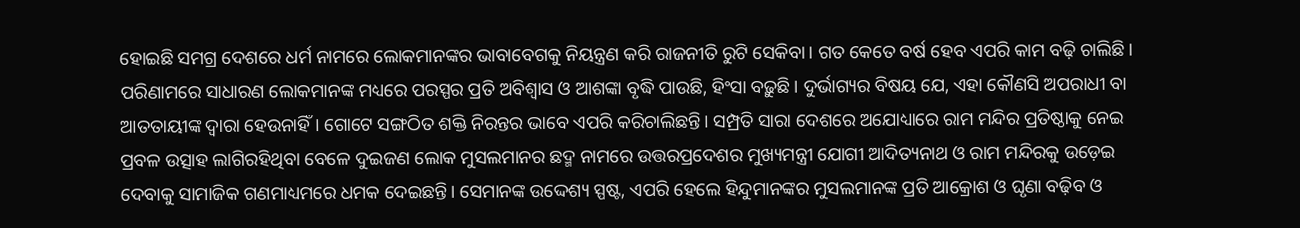ହୋଇଛି ସମଗ୍ର ଦେଶରେ ଧର୍ମ ନାମରେ ଲୋକମାନଙ୍କର ଭାବାବେଗକୁ ନିୟନ୍ତ୍ରଣ କରି ରାଜନୀତି ରୁଟି ସେକିବା। ଗତ କେତେ ବର୍ଷ ହେବ ଏପରି କାମ ବଢ଼ି ଚାଲିଛି। ପରିଣାମରେ ସାଧାରଣ ଲୋକମାନଙ୍କ ମଧ୍ୟରେ ପରସ୍ପର ପ୍ରତି ଅବିଶ୍ୱାସ ଓ ଆଶଙ୍କା ବୃଦ୍ଧି ପାଉଛି, ହିଂସା ବଢ଼ୁଛି। ଦୁର୍ଭାଗ୍ୟର ବିଷୟ ଯେ, ଏହା କୌଣସି ଅପରାଧୀ ବା ଆତତାୟୀଙ୍କ ଦ୍ୱାରା ହେଉନାହିଁ। ଗୋଟେ ସଙ୍ଗଠିତ ଶକ୍ତି ନିରନ୍ତର ଭାବେ ଏପରି କରିଚାଲିଛନ୍ତି। ସମ୍ପ୍ରତି ସାରା ଦେଶରେ ଅଯୋଧ୍ୟାରେ ରାମ ମନ୍ଦିର ପ୍ରତିଷ୍ଠାକୁ ନେଇ ପ୍ରବଳ ଉତ୍ସାହ ଲାଗିରହିଥିବା ବେଳେ ଦୁଇଜଣ ଲୋକ ମୁସଲମାନର ଛଦ୍ମ ନାମରେ ଉତ୍ତରପ୍ରଦେଶର ମୁଖ୍ୟମନ୍ତ୍ରୀ ଯୋଗୀ ଆଦିତ୍ୟନାଥ ଓ ରାମ ମନ୍ଦିରକୁ ଉଡ଼େଇ ଦେବାକୁ ସାମାଜିକ ଗଣମାଧ୍ୟମରେ ଧମକ ଦେଇଛନ୍ତି। ସେମାନଙ୍କ ଉଦ୍ଦେଶ୍ୟ ସ୍ପଷ୍ଟ, ଏପରି ହେଲେ ହିନ୍ଦୁମାନଙ୍କର ମୁସଲମାନଙ୍କ ପ୍ରତି ଆକ୍ରୋଶ ଓ ଘୃଣା ବଢ଼ିବ ଓ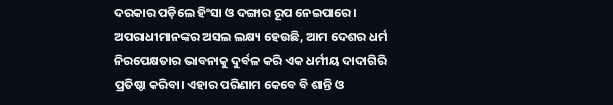ଦରକାର ପଡ଼ିଲେ ହିଂସା ଓ ଦଙ୍ଗାର ରୂପ ନେଇପାରେ। ଅପରାଧୀମାନଙ୍କର ଅସଲ ଲକ୍ଷ୍ୟ ହେଉଛି, ଆମ ଦେଶର ଧର୍ମ ନିରପେକ୍ଷତାର ଭାବନାକୁ ଦୁର୍ବଳ କରି ଏକ ଧର୍ମୀୟ ଦାଦାଗିରି ପ୍ରତିଷ୍ଠା କରିବା। ଏହାର ପରିଣାମ କେବେ ବି ଶାନ୍ତି ଓ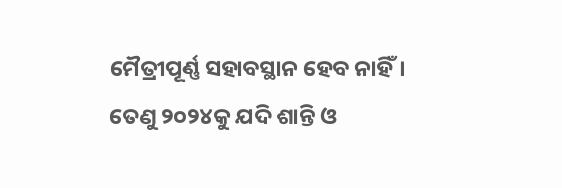ମୈତ୍ରୀପୂର୍ଣ୍ଣ ସହାବସ୍ଥାନ ହେବ ନାହିଁ। ତେଣୁ ୨୦୨୪କୁ ଯଦି ଶାନ୍ତି ଓ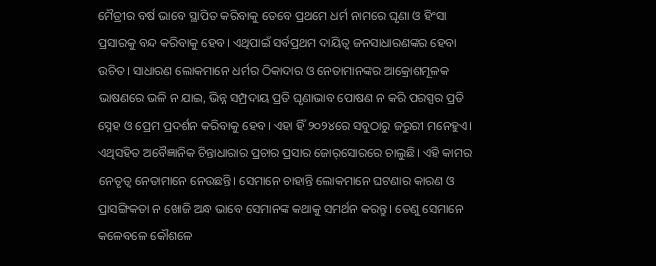ମୈତ୍ରୀର ବର୍ଷ ଭାବେ ସ୍ଥାପିତ କରିବାକୁ ତେବେ ପ୍ରଥମେ ଧର୍ମ ନାମରେ ଘୃଣା ଓ ହିଂସା ପ୍ରସାରକୁ ବନ୍ଦ କରିବାକୁ ହେବ। ଏଥିପାଇଁ ସର୍ବପ୍ରଥମ ଦାୟିତ୍ୱ ଜନସାଧାରଣଙ୍କର ହେବା ଉଚିତ। ସାଧାରଣ ଲୋକମାନେ ଧର୍ମର ଠିକାଦାର ଓ ନେତାମାନଙ୍କର ଆକ୍ରୋଶମୂଳକ ଭାଷଣରେ ଭଳି ନ ଯାଇ, ଭିନ୍ନ ସମ୍ପ୍ରଦାୟ ପ୍ରତି ଘୃଣାଭାବ ପୋଷଣ ନ କରି ପରସ୍ପର ପ୍ରତି ସ୍ନେହ ଓ ପ୍ରେମ ପ୍ରଦର୍ଶନ କରିବାକୁ ହେବ। ଏହା ହିଁ ୨୦୨୪ରେ ସବୁଠାରୁ ଜରୁରୀ ମନେହୁଏ।
ଏଥିସହିତ ଅବୈଜ୍ଞାନିକ ଚିନ୍ତାଧାରାର ପ୍ରଚାର ପ୍ରସାର ଜୋର୍‌ସୋରରେ ଚାଲୁଛି। ଏହି କାମର ନେତୃତ୍ୱ ନେତାମାନେ ନେଉଛନ୍ତି। ସେମାନେ ଚାହାନ୍ତି ଲୋକମାନେ ଘଟଣାର କାରଣ ଓ ପ୍ରାସଙ୍ଗିକତା ନ ଖୋଜି ଅନ୍ଧ ଭାବେ ସେମାନଙ୍କ କଥାକୁ ସମର୍ଥନ କରନ୍ତୁ। ତେଣୁ ସେମାନେ କଳେବଳେ କୌଶଳେ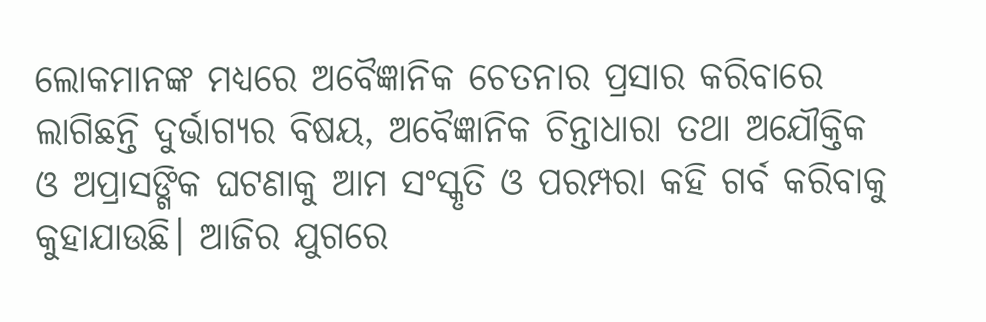ଲୋକମାନଙ୍କ ମଧ୍ୟରେ ଅବୈଜ୍ଞାନିକ ଚେତନାର ପ୍ରସାର କରିବାରେ ଲାଗିଛନ୍ତି ଦୁର୍ଭାଗ୍ୟର ବିଷୟ, ଅବୈଜ୍ଞାନିକ ଚିନ୍ତାଧାରା ତଥା ଅଯୌକ୍ତିକ ଓ ଅପ୍ରାସଙ୍ଗିକ ଘଟଣାକୁ ଆମ ସଂସ୍କୃତି ଓ ପରମ୍ପରା କହି ଗର୍ବ କରିବାକୁ କୁହାଯାଉଛି। ଆଜିର ଯୁଗରେ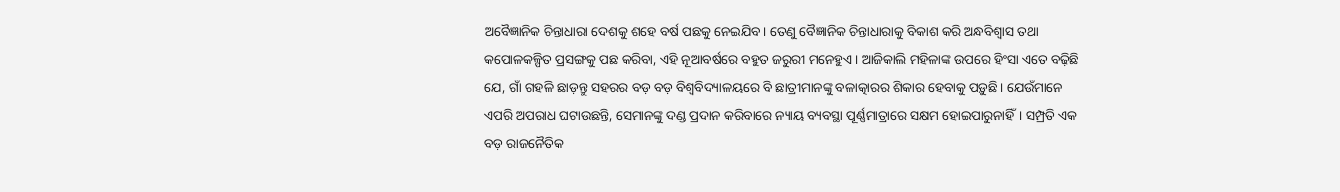ଅବୈଜ୍ଞାନିକ ଚିନ୍ତାଧାରା ଦେଶକୁ ଶହେ ବର୍ଷ ପଛକୁ ନେଇଯିବ। ତେଣୁ ବୈଜ୍ଞାନିକ ଚିନ୍ତାଧାରାକୁ ବିକାଶ କରି ଅନ୍ଧବିଶ୍ୱାସ ତଥା କପୋଳକଳ୍ପିତ ପ୍ରସଙ୍ଗକୁ ପଛ କରିବା, ଏହି ନୂଆବର୍ଷରେ ବହୁତ ଜରୁରୀ ମନେହୁଏ। ଆଜିକାଲି ମହିଳାଙ୍କ ଉପରେ ହିଂସା ଏତେ ବଢ଼ିଛି ଯେ, ଗାଁ ଗହଳି ଛାଡ଼ନ୍ତୁ ସହରର ବଡ଼ ବଡ଼ ବିଶ୍ୱବିଦ୍ୟାଳୟରେ ବି ଛାତ୍ରୀମାନଙ୍କୁ ବଳାତ୍କାରର ଶିକାର ହେବାକୁ ପଡ଼ୁଛି। ଯେଉଁମାନେ ଏପରି ଅପରାଧ ଘଟାଉଛନ୍ତି, ସେମାନଙ୍କୁ ଦଣ୍ଡ ପ୍ରଦାନ କରିବାରେ ନ୍ୟାୟ ବ୍ୟବସ୍ଥା ପୂର୍ଣ୍ଣମାତ୍ରାରେ ସକ୍ଷମ ହୋଇପାରୁନାହିଁ। ସମ୍ପ୍ରତି ଏକ ବଡ଼ ରାଜନୈତିକ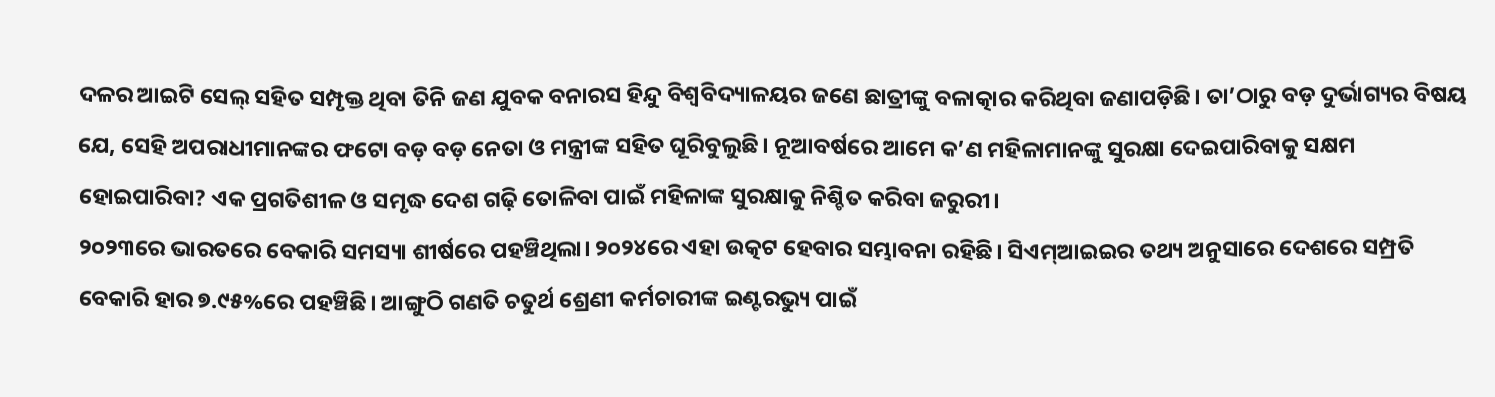ଦଳର ଆଇଟି ସେଲ୍‌ ସହିତ ସମ୍ପୃକ୍ତ ଥିବା ତିନି ଜଣ ଯୁବକ ବନାରସ ହିନ୍ଦୁ ବିଶ୍ୱବିଦ୍ୟାଳୟର ଜଣେ ଛାତ୍ରୀଙ୍କୁ ବଳାତ୍କାର କରିଥିବା ଜଣାପଡ଼ିଛି। ତା’ଠାରୁ ବଡ଼ ଦୁର୍ଭାଗ୍ୟର ବିଷୟ ଯେ, ସେହି ଅପରାଧୀମାନଙ୍କର ଫଟୋ ବଡ଼ ବଡ଼ ନେତା ଓ ମନ୍ତ୍ରୀଙ୍କ ସହିତ ଘୂରିବୁଲୁଛି। ନୂଆବର୍ଷରେ ଆମେ କ’ଣ ମହିଳାମାନଙ୍କୁ ସୁରକ୍ଷା ଦେଇପାରିବାକୁ ସକ୍ଷମ ହୋଇପାରିବା? ଏକ ପ୍ରଗତିଶୀଳ ଓ ସମୃଦ୍ଧ ଦେଶ ଗଢ଼ି ତୋଳିବା ପାଇଁ ମହିଳାଙ୍କ ସୁରକ୍ଷାକୁ ନିଶ୍ଚିତ କରିବା ଜରୁରୀ।
୨୦୨୩ରେ ଭାରତରେ ବେକାରି ସମସ୍ୟା ଶୀର୍ଷରେ ପହଞ୍ଚିଥିଲା। ୨୦୨୪ରେ ଏହା ଉତ୍କଟ ହେବାର ସମ୍ଭାବନା ରହିଛି। ସିଏମ୍‌ଆଇଇର ତଥ୍ୟ ଅନୁସାରେ ଦେଶରେ ସମ୍ପ୍ରତି ବେକାରି ହାର ୭.୯୫%ରେ ପହଞ୍ଚିଛି। ଆଙ୍ଗୁଠି ଗଣତି ଚତୁର୍ଥ ଶ୍ରେଣୀ କର୍ମଚାରୀଙ୍କ ଇଣ୍ଟରଭ୍ୟୁ ପାଇଁ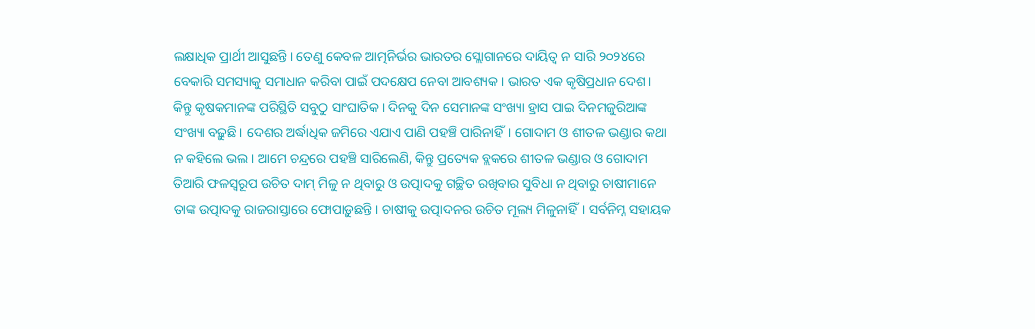ଲକ୍ଷାଧିକ ପ୍ରାର୍ଥୀ ଆସୁଛନ୍ତି। ତେଣୁ କେବଳ ଆତ୍ମନିର୍ଭର ଭାରତର ସ୍ଲୋଗାନରେ ଦାୟିତ୍ୱ ନ ସାରି ୨୦୨୪ରେ ବେକାରି ସମସ୍ୟାକୁ ସମାଧାନ କରିବା ପାଇଁ ପଦକ୍ଷେପ ନେବା ଆବଶ୍ୟକ। ଭାରତ ଏକ କୃଷିପ୍ରଧାନ ଦେଶ। କିନ୍ତୁ କୃଷକମାନଙ୍କ ପରିସ୍ଥିତି ସବୁଠୁ ସାଂଘାତିକ। ଦିନକୁ ଦିନ ସେମାନଙ୍କ ସଂଖ୍ୟା ହ୍ରାସ ପାଇ ଦିନମଜୁରିଆଙ୍କ ସଂଖ୍ୟା ବଢ଼ୁଛି। ଦେଶର ଅର୍ଦ୍ଧାଧିକ ଜମିରେ ଏଯାଏ ପାଣି ପହଞ୍ଚି ପାରିନାହିଁ। ଗୋଦାମ ଓ ଶୀତଳ ଭଣ୍ଡାର କଥା ନ କହିଲେ ଭଲ। ଆମେ ଚନ୍ଦ୍ରରେ ପହଞ୍ଚି ସାରିଲେଣି, କିନ୍ତୁ ପ୍ରତ୍ୟେକ ବ୍ଲକରେ ଶୀତଳ ଭଣ୍ଡାର ଓ ଗୋଦାମ ତିଆରି ଫଳସ୍ବରୂପ ଉଚିତ ଦାମ୍‌ ମିଳୁ ନ ଥିବାରୁ ଓ ଉତ୍ପାଦକୁ ଗଚ୍ଛିତ ରଖିବାର ସୁବିଧା ନ ଥିବାରୁ ଚାଷୀମାନେ ତାଙ୍କ ଉତ୍ପାଦକୁ ରାଜରାସ୍ତାରେ ଫୋପାଡ଼ୁଛନ୍ତି। ଚାଷୀକୁ ଉତ୍ପାଦନର ଉଚିତ ମୂଲ୍ୟ ମିଳୁନାହିଁ। ସର୍ବନିମ୍ନ ସହାୟକ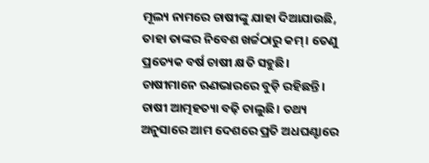ମୂଲ୍ୟ ନାମରେ ଚାଷୀଙ୍କୁ ଯାହା ଦିଆଯାଉଛି, ତାହା ତାଙ୍କର ନିବେଶ ଖର୍ଚ୍ଚଠାରୁ କମ୍‌। ତେଣୁ ପ୍ରତ୍ୟେକ ବର୍ଷ ଚାଷୀ କ୍ଷତି ସହୁଛି। ଚାଷୀମାନେ ଋଣଭାରରେ ବୁଡ଼ି ରହିଛନ୍ତି। ଚାଷୀ ଆତ୍ମହତ୍ୟା ବଢ଼ି ଚାଲୁଛି। ତଥ୍ୟ ଅନୁସାରେ ଆମ ଦେଶରେ ପ୍ରତି ଅଧଘଣ୍ଟାରେ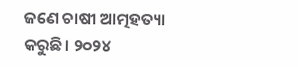ଜଣେ ଚାଷୀ ଆତ୍ମହତ୍ୟା କରୁଛି। ୨୦୨୪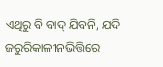ଏଥିରୁ ବି ବାଦ୍‌ ଯିବନି, ଯଦି ଜରୁରିକାଳୀନଭିତ୍ତିରେ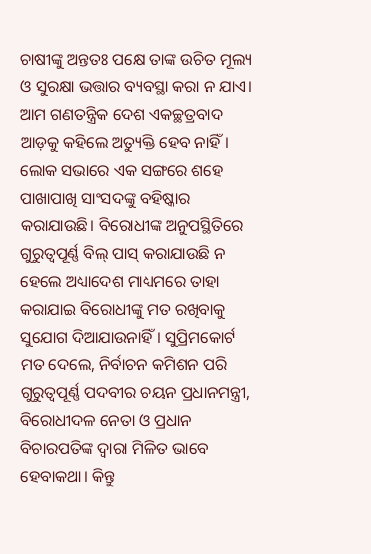ଚାଷୀଙ୍କୁ ଅନ୍ତତଃ ପକ୍ଷେ ତାଙ୍କ ଉଚିତ ମୂଲ୍ୟ ଓ ସୁରକ୍ଷା ଭତ୍ତାର ବ୍ୟବସ୍ଥା କରା ନ ଯାଏ।
ଆମ ଗଣତନ୍ତ୍ରିକ ଦେଶ ଏକଚ୍ଛତ୍ରବାଦ ଆଡ଼କୁ କହିଲେ ଅତ୍ୟୁକ୍ତି ହେବ ନାହିଁ। ଲୋକ ସଭାରେ ଏକ ସଙ୍ଗରେ ଶହେ ପାଖାପାଖି ସାଂସଦଙ୍କୁ ବହିଷ୍କାର କରାଯାଉଛି। ବିରୋଧୀଙ୍କ ଅନୁପସ୍ଥିତିରେ ଗୁରୁତ୍ୱପୂର୍ଣ୍ଣ ବିଲ୍‌ ପାସ୍‌ କରାଯାଉଛି ନ ହେଲେ ଅଧ୍ୟାଦେଶ ମାଧ୍ୟମରେ ତାହା କରାଯାଇ ବିରୋଧୀଙ୍କୁ ମତ ରଖିବାକୁ ସୁଯୋଗ ଦିଆଯାଉନାହିଁ। ସୁପ୍ରିମକୋର୍ଟ ମତ ଦେଲେ, ନିର୍ବାଚନ କମିଶନ ପରି ଗୁରୁତ୍ୱପୂର୍ଣ୍ଣ ପଦବୀର ଚୟନ ପ୍ରଧାନମନ୍ତ୍ରୀ, ବିରୋଧୀଦଳ ନେତା ଓ ପ୍ରଧାନ ବିଚାରପତିଙ୍କ ଦ୍ୱାରା ମିଳିତ ଭାବେ ହେବାକଥା। କିନ୍ତୁ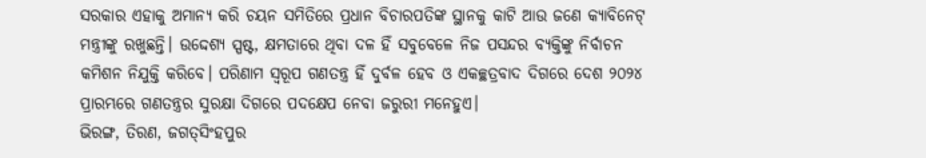ସରକାର ଏହାକୁ ଅମାନ୍ୟ କରି ଚୟନ ସମିତିରେ ପ୍ରଧାନ ବିଚାରପତିଙ୍କ ସ୍ଥାନକୁ କାଟି ଆଉ ଜଣେ କ୍ୟାବିନେଟ୍‌ ମନ୍ତ୍ରୀଙ୍କୁ ରଖୁଛନ୍ତି। ଉଦ୍ଦେଶ୍ୟ ସ୍ପଷ୍ଟ, କ୍ଷମତାରେ ଥିବା ଦଳ ହିଁ ସବୁବେଳେ ନିଜ ପସନ୍ଦର ବ୍ୟକ୍ତିଙ୍କୁ ନିର୍ବାଚନ କମିଶନ ନିଯୁକ୍ତି କରିବେ। ପରିଣାମ ସ୍ବରୂପ ଗଣତନ୍ତ୍ର ହିଁ ଦୁର୍ବଳ ହେବ ଓ ଏକଚ୍ଛତ୍ରବାଦ ଦିଗରେ ଦେଶ ୨୦୨୪ ପ୍ରାରମ୍ଭରେ ଗଣତନ୍ତ୍ରର ସୁରକ୍ଷା ଦିଗରେ ପଦକ୍ଷେପ ନେବା ଜରୁରୀ ମନେହୁଏ।
ଭିରଙ୍ଗ, ତିରଣ, ଜଗତ୍‌ସିଂହପୁର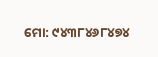ମୋ: ୯୪୩୮୪୬୮୪୭୪